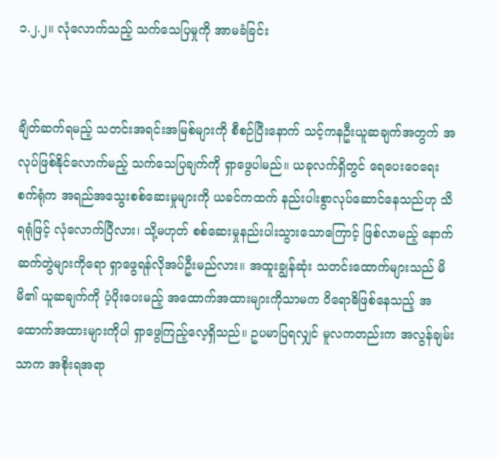၁.၂.၂။ လုံလောက်သည့် သက်သေပြမှုကို အာမခံခြင်း


ချိတ်ဆက်ရမည့် သတင်းအရင်းအမြစ်များကို စီစဉ်ပြီးနောက် သင့်ကနဦးယူဆချက်အတွက် အလုပ်ဖြစ်နိုင်လောက်မည့် သက်သေပြချက်ကို ရှာဖွေပါမည်။ ယခုလက်ရှိတွင် ရေပေးဝေရေးစက်ရုံက အရည်အသွေးစစ်ဆေးမှုများကို ယခင်ကထက် နည်းပါးစွာလုပ်ဆောင်နေသည်ဟု သိရရုံဖြင့် လုံလောက်ပြီလား၊ သို့မဟုတ် စစ်ဆေးမှုနည်းပါးသွားသောကြောင့် ဖြစ်လာမည့် နောက်ဆက်တွဲများကိုရော ရှာဖွေရန်လိုအပ်ဦးမည်လား။ အထူးချွန်ဆုံး သတင်းထောက်များသည် မိမိ၏ ယူဆချက်ကို ပံ့ပိုးပေးမည့် အထောက်အထားများကိုသာမက ဝိရောဓိဖြစ်နေသည့် အထောက်အထားများကိုပါ ရှာဖွေကြည့်လေ့ရှိသည်။ ဥပမာပြရလျှင် မူလကတည်းက အလွန်ချမ်းသာက အစိုးရအရာ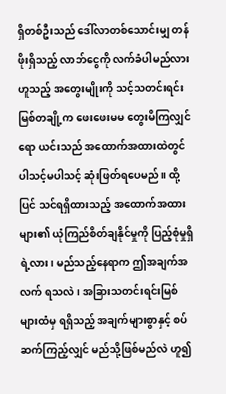ရှိတစ်ဦးသည် ဒေါ်လာတစ်သောင်းမျှ တန်ဖိုးရှိသည့် လာဘ်ငွေကို လက်ခံပါမည်လားဟူသည့် အတွေးမျိုးကို သင့်သတင်းရင်းမြစ်တချို့က ဖေးဖေးမမ တွေးမိကြလျှင်ရော ယင်းသည် အထောက်အထားထဲတွင် ပါသင့်မပါသင့် ဆုံးဖြတ်ရပေမည်။ ထို့ပြင် သင်ရရှိထားသည့် အထောက်အထားများ၏ ယုံကြည်စိတ်ချနိုင်မှုကို ပြည့်စုံမှုရှိရဲ့လား၊ မည်သည့်နေရာက ဤအချက်အလက် ရသလဲ၊ အခြားသတင်းရင်းမြစ်များထံမှ ရရှိသည့် အချက်များစွာနှင့် စပ်ဆက်ကြည့်လျှင် မည်သို့ဖြစ်မည်လဲ ဟူ၍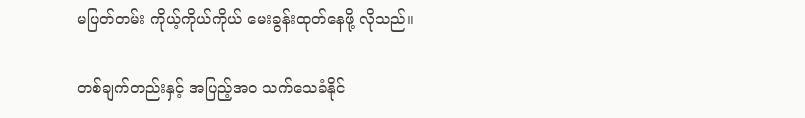မပြတ်တမ်း ကိုယ့်ကိုယ်ကိုယ် မေးခွန်းထုတ်နေဖို့ လိုသည်။

တစ်ချက်တည်းနှင့် အပြည့်အဝ သက်သေခံနိုင်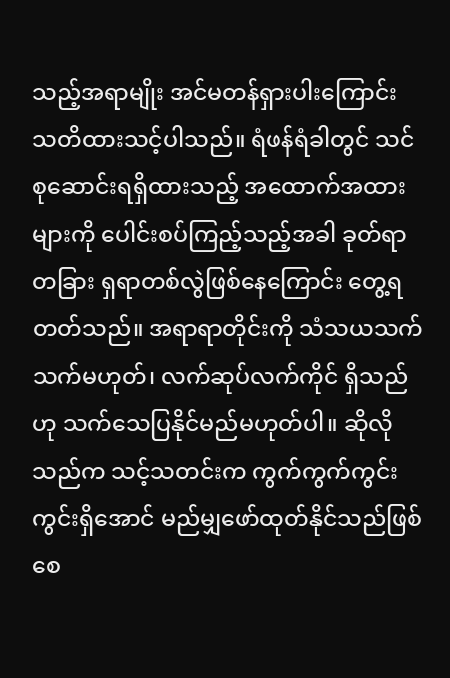သည့်အရာမျိုး အင်မတန်ရှားပါးကြောင်း သတိထားသင့်ပါသည်။ ရံဖန်ရံခါတွင် သင်စုဆောင်းရရှိထားသည့် အထောက်အထားများကို ပေါင်းစပ်ကြည့်သည့်အခါ ခုတ်ရာတခြား ရှရာတစ်လွဲဖြစ်နေကြောင်း တွေ့ရတတ်သည်။ အရာရာတိုင်းကို သံသယသက်သက်မဟုတ်၊ လက်ဆုပ်လက်ကိုင် ရှိသည်ဟု သက်သေပြနိုင်မည်မဟုတ်ပါ။ ဆိုလိုသည်က သင့်သတင်းက ကွက်ကွက်ကွင်းကွင်းရှိအောင် မည်မျှဖော်ထုတ်နိုင်သည်ဖြစ်စေ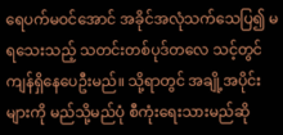ရေပက်မဝင်အောင် အခိုင်အလုံသက်သေပြ၍ မရသေးသည့် သတင်းတစ်ပုဒ်တလေ သင့်တွင် ကျန်ရှိနေပေဦးမည်။ သို့ရာတွင် အချို့အပိုင်းများကို မည်သို့မည်ပုံ စီကုံးရေးသားမည်ဆို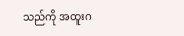သည်ကို အထူးဂ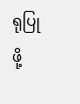ရုပြုဖို့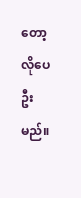တော့ လိုပေဦးမည်။